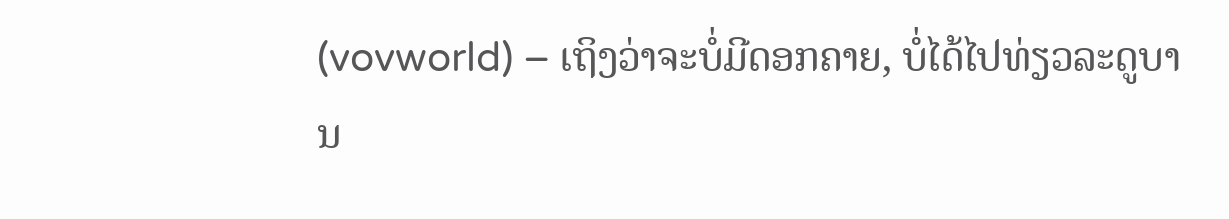(vovworld) – ເຖິງວ່າຈະບໍ່ມີດອກຄາຍ, ບໍ່ໄດ້ໄປທ່ຽວລະດູບານ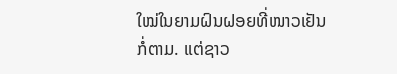ໃໝ່ໃນຍາມຝົນຝອຍທີ່ໜາວເຢັນກໍ່ຕາມ. ແຕ່ຊາວ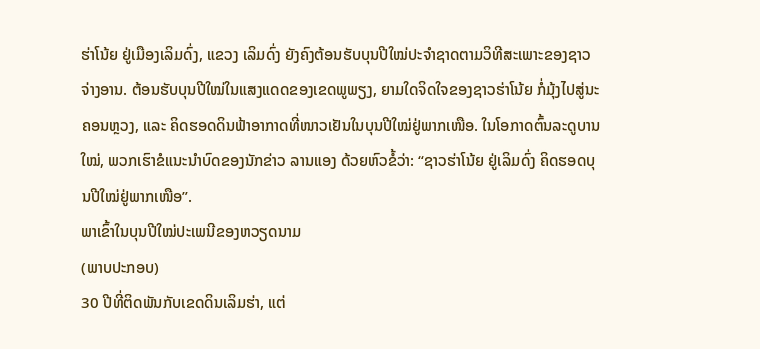ຮ່າໂນ້ຍ ຢູ່ເມືອງເລິມດົ່ງ, ແຂວງ ເລິມດົ່ງ ຍັງຄົງຕ້ອນຮັບບຸນປີໃໝ່ປະຈຳຊາດຕາມວິທີສະເພາະຂອງຊາວຈ່າງອານ. ຕ້ອນຮັບບຸນປີໃໝ່ໃນແສງແດດຂອງເຂດພູພຽງ, ຍາມໃດຈິດໃຈຂອງຊາວຮ່າໂນ້ຍ ກໍ່ມຸ້ງໄປສູ່ນະຄອນຫຼວງ, ແລະ ຄິດຮອດດິນຟ້າອາກາດທີ່ໜາວເຢັນໃນບຸນປີໃໝ່ຢູ່ພາກເໜືອ. ໃນໂອກາດຕົ້ນລະດູບານໃໝ່, ພວກເຮົາຂໍແນະນຳບົດຂອງນັກຂ່າວ ລານແອງ ດ້ວຍຫົວຂໍ້ວ່າ: “ຊາວຮ່າໂນ້ຍ ຢູ່ເລິມດົ່ງ ຄິດຮອດບຸນປີໃໝ່ຢູ່ພາກເໜືອ”.
ພາເຂົ້າໃນບຸນປີໃໝ່ປະເພນີຂອງຫວຽດນາມ
(ພາບປະກອບ)
30 ປີທີ່ຕິດພັນກັບເຂດດິນເລິມຮ່າ, ແຕ່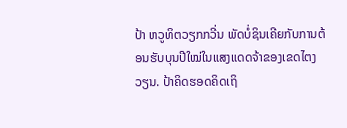ປ້າ ຫວູທິຕວຽກກວີ່ນ ພັດບໍ່ຊິນເຄີຍກັບການຕ້ອນຮັບບຸນປີໃໝ່ໃນແສງແດດຈ້າຂອງເຂດໄຕງວຽນ. ປ້າຄິດຮອດຄິດເຖິ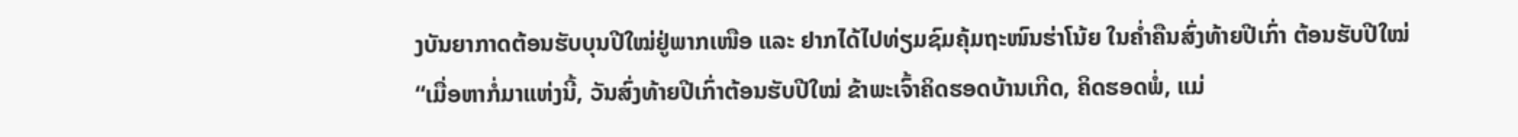ງບັນຍາກາດຕ້ອນຮັບບຸນປີໃໝ່ຢູ່ພາກເໜືອ ແລະ ຢາກໄດ້ໄປທ່ຽມຊົມຄຸ້ມຖະໜົນຮ່າໂນ້ຍ ໃນຄ່ຳຄືນສົ່ງທ້າຍປີເກົ່າ ຕ້ອນຮັບປີໃໝ່
“ເມື່ອຫາກໍ່ມາແຫ່ງນີ້, ວັນສົ່ງທ້າຍປີເກົ່າຕ້ອນຮັບປີໃໝ່ ຂ້າພະເຈົ້າຄິດຮອດບ້ານເກີດ, ຄິດຮອດພໍ່, ແມ່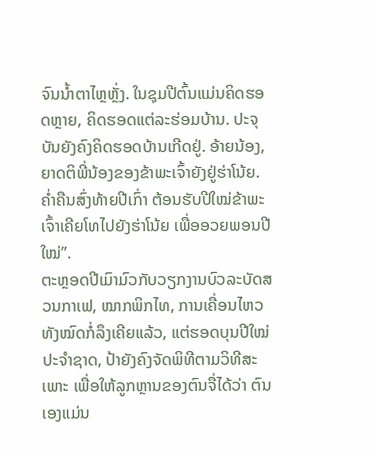ຈົນນ້ຳຕາໄຫຼຫຼັ່ງ. ໃນຊຸມປີຕົ້ນແມ່ນຄິດຮອດຫຼາຍ, ຄິດຮອດແຕ່ລະຮ່ອມບ້ານ. ປະຈຸບັນຍັງຄົງຄິດຮອດບ້ານເກີດຢູ່. ອ້າຍນ້ອງ, ຍາດຕິພີ່ນ້ອງຂອງຂ້າພະເຈົ້າຍັງຢູ່ຮ່າໂນ້ຍ. ຄ່ຳຄືນສົ່ງທ້າຍປີເກົ່າ ຕ້ອນຮັບປີໃໝ່ຂ້າພະເຈົ້າເຄີຍໂທໄປຍັງຮ່າໂນ້ຍ ເພື່ອອວຍພອນປີໃໝ່”.
ຕະຫຼອດປີເມົາມົວກັບວຽກງານບົວລະບັດສວນກາເຟ, ໝາກພິກໄທ, ການເຄື່ອນໄຫວທັງໝົດກໍ່ລຶງເຄີຍແລ້ວ, ແຕ່ຮອດບຸນປີໃໝ່ປະຈຳຊາດ, ປ້າຍັງຄົງຈັດພິທີຕາມວິທີສະເພາະ ເພື່ອໃຫ້ລູກຫຼານຂອງຕົນຈື່ໄດ້ວ່າ ຕົນເອງແມ່ນ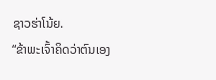ຊາວຮ່າໂນ້ຍ.
“ຂ້າພະເຈົ້າຄິດວ່າຕົນເອງ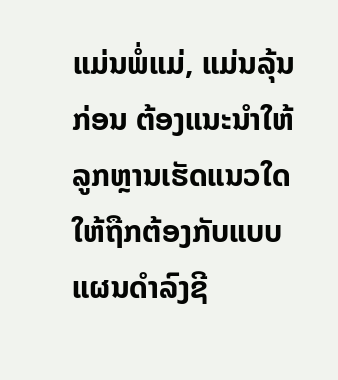ແມ່ນພໍ່ແມ່, ແມ່ນລຸ້ນກ່ອນ ຕ້ອງແນະນຳໃຫ້ລູກຫຼານເຮັດແນວໃດໃຫ້ຖືກຕ້ອງກັບແບບແຜນດຳລົງຊີ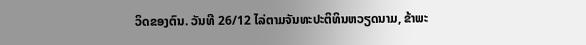ວິດຂອງຕົນ. ວັນທີ 26/12 ໄລ່ຕາມຈັນທະປະຕິທິນຫວຽດນາມ, ຂ້າພະ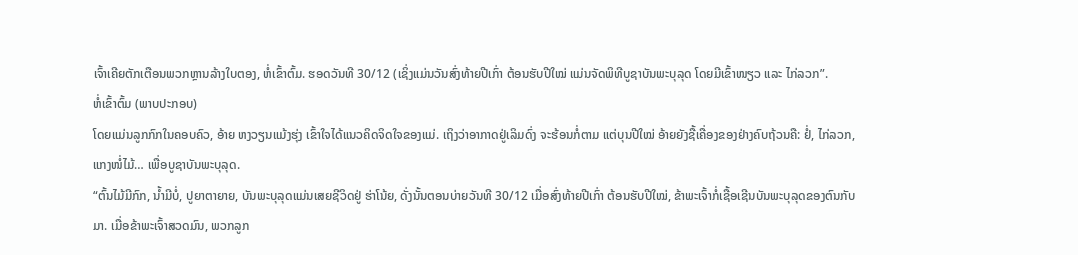ເຈົ້າເຄີຍຕັກເຕືອນພວກຫຼານລ້າງໃບຕອງ, ຫໍ່ເຂົ້າຕົ້ມ. ຮອດວັນທີ 30/12 (ເຊິ່ງແມ່ນວັນສົ່ງທ້າຍປີເກົ່າ ຕ້ອນຮັບປີໃໝ່ ແມ່ນຈັດພິທີບູຊາບັນພະບຸລຸດ ໂດຍມີເຂົ້າໜຽວ ແລະ ໄກ່ລວກ”.
ຫໍ່ເຂົ້າຕົ້ມ (ພາບປະກອບ)
ໂດຍແມ່ນລູກກົກໃນຄອບຄົວ, ອ້າຍ ຫງວຽນແມ້ງຮຸ່ງ ເຂົ້າໃຈໄດ້ແນວຄິດຈິດໃຈຂອງແມ່. ເຖິງວ່າອາກາດຢູ່ເລິມດົ່ງ ຈະຮ້ອນກໍ່ຕາມ ແຕ່ບຸນປີໃໝ່ ອ້າຍຍັງຊື້ເຄື່ອງຂອງຢ່າງຄົບຖ້ວນຄື: ຢໍ່, ໄກ່ລວກ, ແກງໜໍ່ໄມ້… ເພື່ອບູຊາບັນພະບຸລຸດ.
“ຕົ້ນໄມ້ມີກົກ, ນ້ຳມີບໍ່, ປູຍາຕາຍາຍ, ບັນພະບຸລຸດແມ່ນເສຍຊີວິດຢູ່ ຮ່າໂນ້ຍ, ດັ່ງນັ້ນຕອນບ່າຍວັນທີ 30/12 ເມື່ອສົ່ງທ້າຍປີເກົ່າ ຕ້ອນຮັບປີໃໝ່, ຂ້າພະເຈົ້າກໍ່ເຊື້ອເຊີນບັນພະບຸລຸດຂອງຕົນກັບມາ. ເມື່ອຂ້າພະເຈົ້າສວດມົນ, ພວກລູກ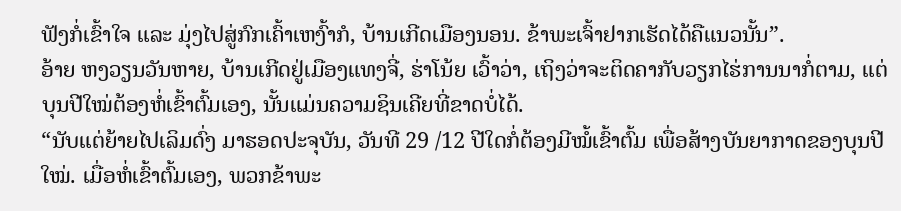ຟັງກໍ່ເຂົ້າໃຈ ແລະ ມຸ່ງໄປສູ່ກົກເຄົ້າເຫງົ້າກໍ, ບ້ານເກີດເມືອງນອນ. ຂ້າພະເຈົ້າຢາກເຮັດໄດ້ຄືແນວນັ້ນ”.
ອ້າຍ ຫງວຽນວັນຫາຍ, ບ້ານເກີດຢູ່ເມືອງແທງຈີ່, ຮ່າໂນ້ຍ ເວົ້າວ່າ, ເຖິງວ່າຈະຕິດຄາກັບວຽກໄຮ່ການນາກໍ່ຕາມ, ແຕ່ບຸນປີໃໝ່ຕ້ອງຫໍ່ເຂົ້າຕົ້ມເອງ, ນັ້ນແມ່ນຄວາມຊິນເຄີຍທີ່ຂາດບໍ່ໄດ້.
“ນັບແຕ່ຍ້າຍໄປເລິມດົ່ງ ມາຮອດປະຈຸບັນ, ວັນທີ 29 /12 ປີໃດກໍ່ຕ້ອງມີໝໍ້ເຂົ້າຕົ້ມ ເພື່ອສ້າງບັນຍາກາດຂອງບຸນປີໃໝ່. ເມື່ອຫໍ່ເຂົ້າຕົ້ມເອງ, ພວກຂ້າພະ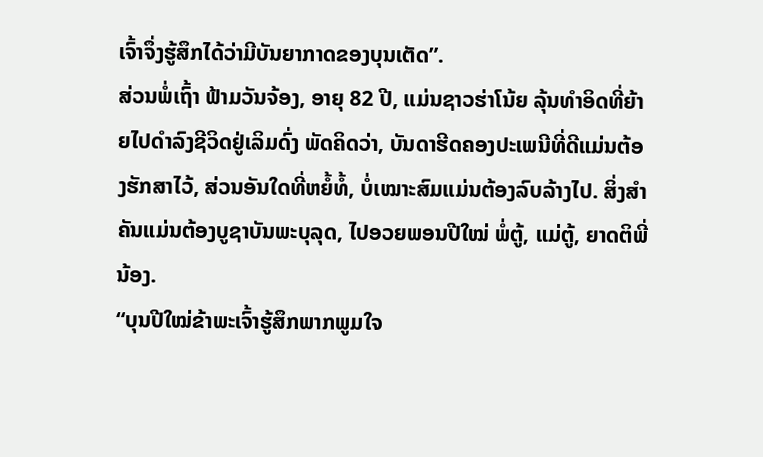ເຈົ້າຈຶ່ງຮູ້ສຶກໄດ້ວ່າມີບັນຍາກາດຂອງບຸນເຕັດ”.
ສ່ວນພໍ່ເຖົ້າ ຟ້າມວັນຈ້ອງ, ອາຍຸ 82 ປີ, ແມ່ນຊາວຮ່າໂນ້ຍ ລຸ້ນທຳອິດທີ່ຍ້າຍໄປດຳລົງຊີວິດຢູ່ເລິມດົ່ງ ພັດຄິດວ່າ, ບັນດາຮີດຄອງປະເພນີທີ່ດີແມ່ນຕ້ອງຮັກສາໄວ້, ສ່ວນອັນໃດທີ່ຫຍໍ້ທໍ້, ບໍ່ເໝາະສົມແມ່ນຕ້ອງລົບລ້າງໄປ. ສິ່ງສຳຄັນແມ່ນຕ້ອງບູຊາບັນພະບຸລຸດ, ໄປອວຍພອນປີໃໝ່ ພໍ່ຕູ້, ແມ່ຕູ້, ຍາດຕິພີ່ນ້ອງ.
“ບຸນປີໃໝ່ຂ້າພະເຈົ້າຮູ້ສຶກພາກພູມໃຈ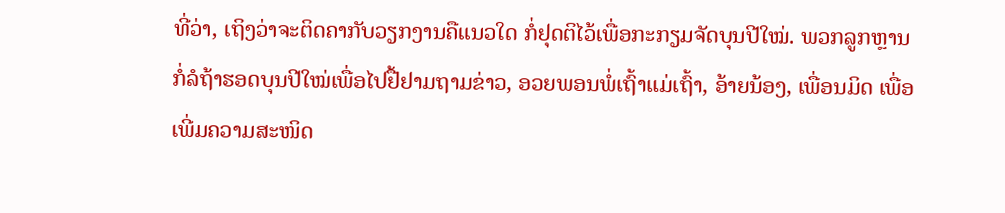ທີ່ວ່າ, ເຖິງວ່າຈະຕິດຄາກັບວຽກງານຄືແນວໃດ ກໍ່ຢຸດຕິໄວ້ເພື່ອກະກຽມຈັດບຸນປີໃໝ່. ພວກລູກຫຼານກໍ່ລໍຖ້າຮອດບຸນປີໃໝ່ເພື່ອໄປຢື້ຢາມຖາມຂ່າວ, ອວຍພອນພໍ່ເຖົ້າແມ່ເຖົ້າ, ອ້າຍນ້ອງ, ເພື່ອນມິດ ເພື່ອເພີ່ມຄວາມສະໜິດ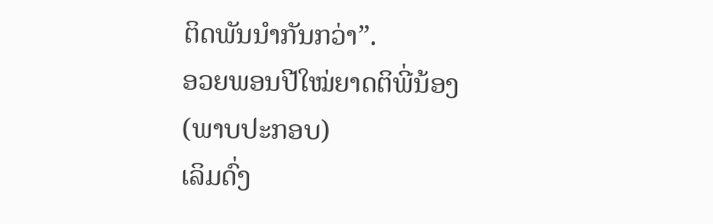ຕິດພັນນຳກັນກວ່າ”.
ອວຍພອນປີໃໝ່ຍາດຕິພີ່ນ້ອງ
(ພາບປະກອບ)
ເລິມດົ່ງ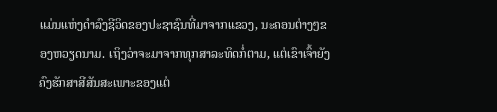ແມ່ນແຫ່ງດຳລົງຊີວິດຂອງປະຊາຊົນທີ່ມາຈາກແຂວງ, ນະຄອນຕ່າງໆຂອງຫວຽດນາມ. ເຖິງວ່າຈະມາຈາກທຸກສາລະທິດກໍ່ຕາມ, ແຕ່ເຂົາເຈົ້າຍັງຄົງຮັກສາສີສັນສະເພາະຂອງແຕ່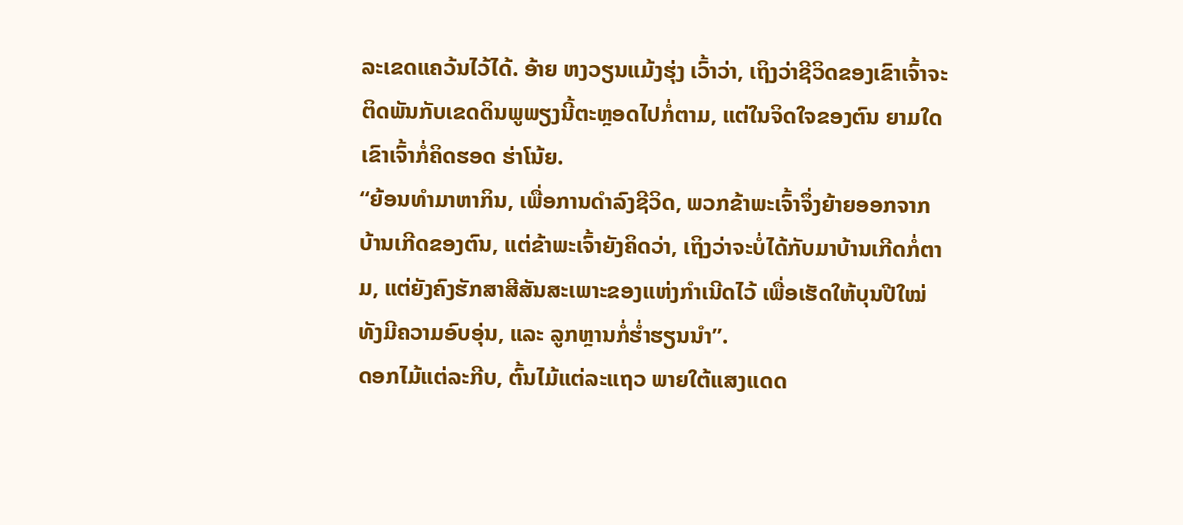ລະເຂດແຄວ້ນໄວ້ໄດ້. ອ້າຍ ຫງວຽນແມ້ງຮຸ່ງ ເວົ້າວ່າ, ເຖິງວ່າຊີວິດຂອງເຂົາເຈົ້າຈະຕິດພັນກັບເຂດດິນພູພຽງນີ້ຕະຫຼອດໄປກໍ່ຕາມ, ແຕ່ໃນຈິດໃຈຂອງຕົນ ຍາມໃດເຂົາເຈົ້າກໍ່ຄິດຮອດ ຮ່າໂນ້ຍ.
“ຍ້ອນທຳມາຫາກິນ, ເພື່ອການດຳລົງຊີວິດ, ພວກຂ້າພະເຈົ້າຈຶ່ງຍ້າຍອອກຈາກບ້ານເກີດຂອງຕົນ, ແຕ່ຂ້າພະເຈົ້າຍັງຄິດວ່າ, ເຖິງວ່າຈະບໍ່ໄດ້ກັບມາບ້ານເກີດກໍ່ຕາມ, ແຕ່ຍັງຄົງຮັກສາສີສັນສະເພາະຂອງແຫ່ງກຳເນີດໄວ້ ເພື່ອເຮັດໃຫ້ບຸນປີໃໝ່ທັງມີຄວາມອົບອຸ່ນ, ແລະ ລູກຫຼານກໍ່ຮ່ຳຮຽນນຳ”.
ດອກໄມ້ແຕ່ລະກີບ, ຕົ້ນໄມ້ແຕ່ລະແຖວ ພາຍໃຕ້ແສງແດດ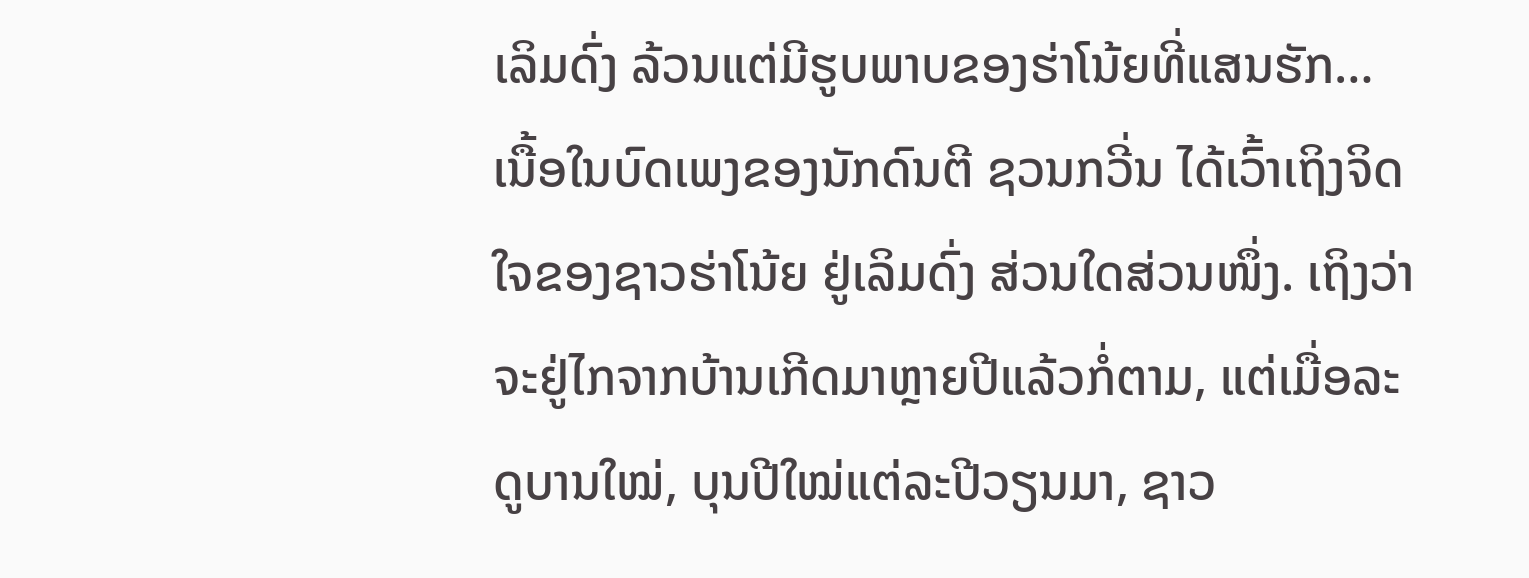ເລິມດົ່ງ ລ້ວນແຕ່ມີຮູບພາບຂອງຮ່າໂນ້ຍທີ່ແສນຮັກ… ເນື້ອໃນບົດເພງຂອງນັກດົນຕີ ຊວນກວີ່ນ ໄດ້ເວົ້າເຖິງຈິດໃຈຂອງຊາວຮ່າໂນ້ຍ ຢູ່ເລິມດົ່ງ ສ່ວນໃດສ່ວນໜຶ່ງ. ເຖິງວ່າຈະຢູ່ໄກຈາກບ້ານເກີດມາຫຼາຍປີແລ້ວກໍ່ຕາມ, ແຕ່ເມື່ອລະດູບານໃໝ່, ບຸນປີໃໝ່ແຕ່ລະປີວຽນມາ, ຊາວ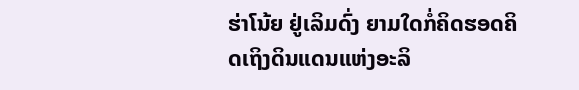ຮ່າໂນ້ຍ ຢູ່ເລິມດົ່ງ ຍາມໃດກໍ່ຄິດຮອດຄິດເຖິງດິນແດນແຫ່ງອະລິ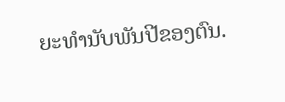ຍະທຳນັບພັນປີຂອງຕົນ.